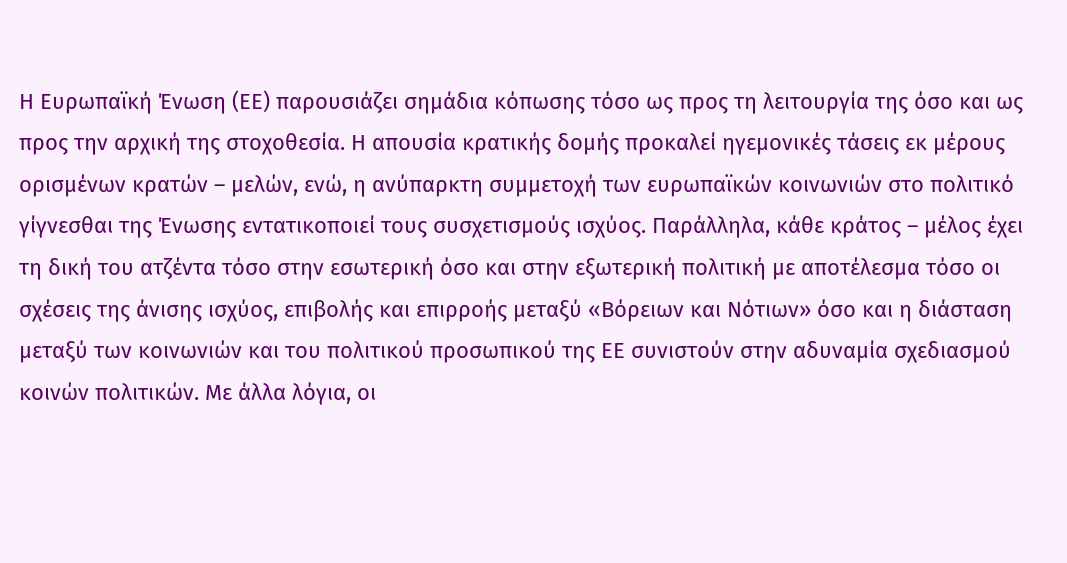Η Ευρωπαϊκή Ένωση (ΕΕ) παρουσιάζει σημάδια κόπωσης τόσο ως προς τη λειτουργία της όσο και ως προς την αρχική της στοχοθεσία. Η απουσία κρατικής δομής προκαλεί ηγεμονικές τάσεις εκ μέρους ορισμένων κρατών – μελών, ενώ, η ανύπαρκτη συμμετοχή των ευρωπαϊκών κοινωνιών στο πολιτικό γίγνεσθαι της Ένωσης εντατικοποιεί τους συσχετισμούς ισχύος. Παράλληλα, κάθε κράτος – μέλος έχει τη δική του ατζέντα τόσο στην εσωτερική όσο και στην εξωτερική πολιτική με αποτέλεσμα τόσο οι σχέσεις της άνισης ισχύος, επιβολής και επιρροής μεταξύ «Βόρειων και Νότιων» όσο και η διάσταση μεταξύ των κοινωνιών και του πολιτικού προσωπικού της ΕΕ συνιστούν στην αδυναμία σχεδιασμού κοινών πολιτικών. Με άλλα λόγια, οι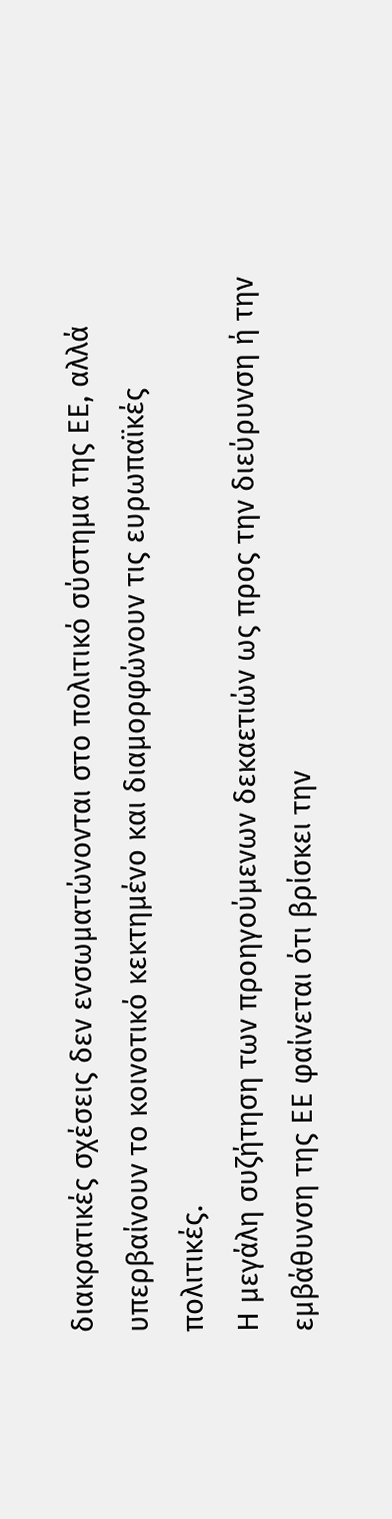διακρατικές σχέσεις δεν ενσωματώνονται στο πολιτικό σύστημα της ΕΕ, αλλά υπερβαίνουν το κοινοτικό κεκτημένο και διαμορφώνουν τις ευρωπαϊκές πολιτικές.
Η μεγάλη συζήτηση των προηγούμενων δεκαετιών ως προς την διεύρυνση ή την εμβάθυνση της ΕΕ φαίνεται ότι βρίσκει την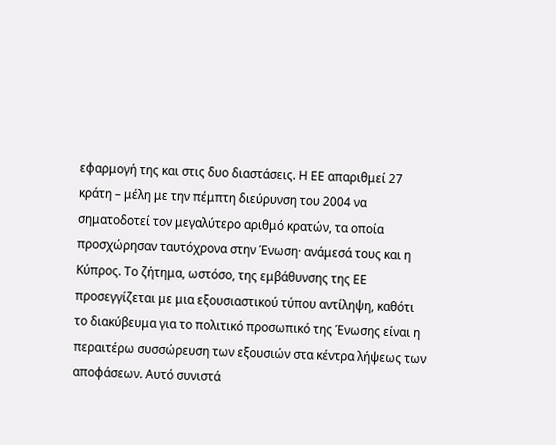εφαρμογή της και στις δυο διαστάσεις. Η ΕΕ απαριθμεί 27 κράτη – μέλη με την πέμπτη διεύρυνση του 2004 να σηματοδοτεί τον μεγαλύτερο αριθμό κρατών, τα οποία προσχώρησαν ταυτόχρονα στην Ένωση· ανάμεσά τους και η Κύπρος. Το ζήτημα, ωστόσο, της εμβάθυνσης της ΕΕ προσεγγίζεται με μια εξουσιαστικού τύπου αντίληψη, καθότι το διακύβευμα για το πολιτικό προσωπικό της Ένωσης είναι η περαιτέρω συσσώρευση των εξουσιών στα κέντρα λήψεως των αποφάσεων. Αυτό συνιστά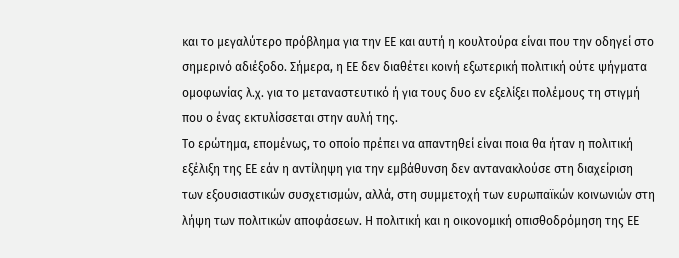και το μεγαλύτερο πρόβλημα για την ΕΕ και αυτή η κουλτούρα είναι που την οδηγεί στο σημερινό αδιέξοδο. Σήμερα, η ΕΕ δεν διαθέτει κοινή εξωτερική πολιτική ούτε ψήγματα ομοφωνίας λ.χ. για το μεταναστευτικό ή για τους δυο εν εξελίξει πολέμους τη στιγμή που ο ένας εκτυλίσσεται στην αυλή της.
Το ερώτημα, επομένως, το οποίο πρέπει να απαντηθεί είναι ποια θα ήταν η πολιτική εξέλιξη της ΕΕ εάν η αντίληψη για την εμβάθυνση δεν αντανακλούσε στη διαχείριση των εξουσιαστικών συσχετισμών, αλλά, στη συμμετοχή των ευρωπαϊκών κοινωνιών στη λήψη των πολιτικών αποφάσεων. Η πολιτική και η οικονομική οπισθοδρόμηση της ΕΕ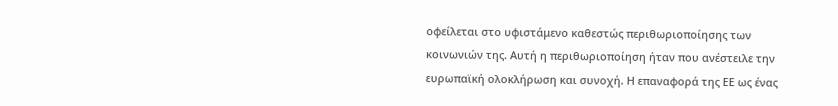οφείλεται στο υφιστάμενο καθεστώς περιθωριοποίησης των κοινωνιών της. Αυτή η περιθωριοποίηση ήταν που ανέστειλε την ευρωπαϊκή ολοκλήρωση και συνοχή. Η επαναφορά της ΕΕ ως ένας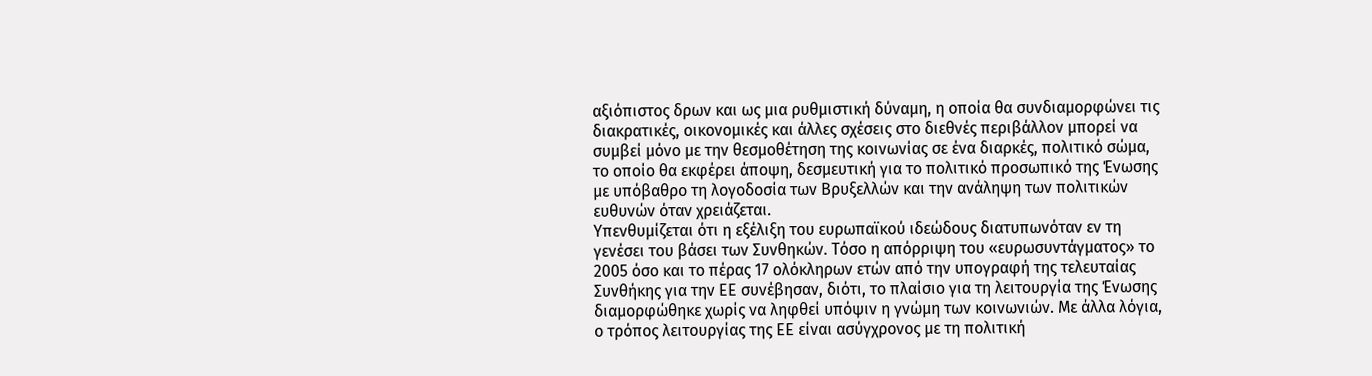αξιόπιστος δρων και ως μια ρυθμιστική δύναμη, η οποία θα συνδιαμορφώνει τις διακρατικές, οικονομικές και άλλες σχέσεις στο διεθνές περιβάλλον μπορεί να συμβεί μόνο με την θεσμοθέτηση της κοινωνίας σε ένα διαρκές, πολιτικό σώμα, το οποίο θα εκφέρει άποψη, δεσμευτική για το πολιτικό προσωπικό της Ένωσης με υπόβαθρο τη λογοδοσία των Βρυξελλών και την ανάληψη των πολιτικών ευθυνών όταν χρειάζεται.
Υπενθυμίζεται ότι η εξέλιξη του ευρωπαϊκού ιδεώδους διατυπωνόταν εν τη γενέσει του βάσει των Συνθηκών. Τόσο η απόρριψη του «ευρωσυντάγματος» το 2005 όσο και το πέρας 17 ολόκληρων ετών από την υπογραφή της τελευταίας Συνθήκης για την ΕΕ συνέβησαν, διότι, το πλαίσιο για τη λειτουργία της Ένωσης διαμορφώθηκε χωρίς να ληφθεί υπόψιν η γνώμη των κοινωνιών. Με άλλα λόγια, ο τρόπος λειτουργίας της ΕΕ είναι ασύγχρονος με τη πολιτική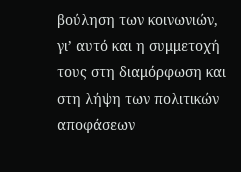βούληση των κοινωνιών, γι’ αυτό και η συμμετοχή τους στη διαμόρφωση και στη λήψη των πολιτικών αποφάσεων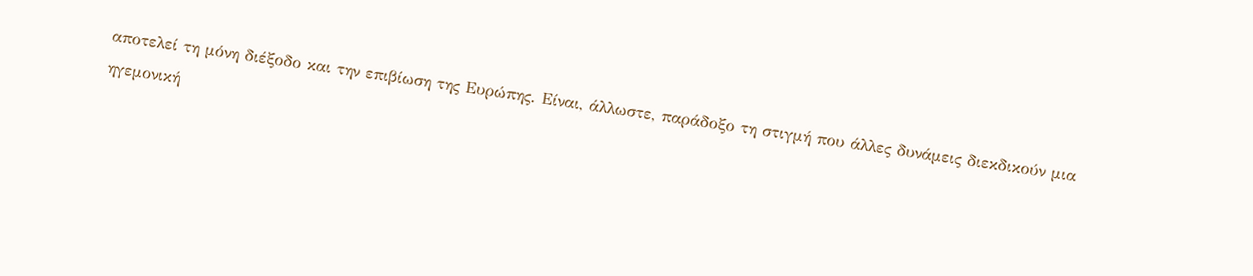αποτελεί τη μόνη διέξοδο και την επιβίωση της Ευρώπης. Είναι, άλλωστε, παράδοξο τη στιγμή που άλλες δυνάμεις διεκδικούν μια ηγεμονική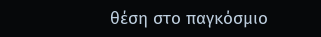θέση στο παγκόσμιο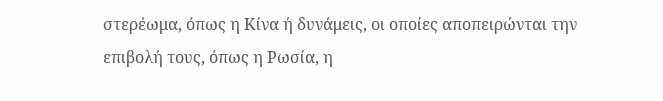στερέωμα, όπως η Κίνα ή δυνάμεις, οι οποίες αποπειρώνται την επιβολή τους, όπως η Ρωσία, η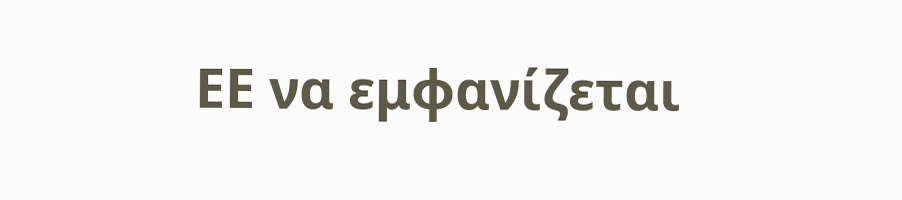ΕΕ να εμφανίζεται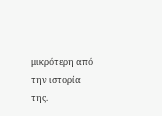μικρότερη από την ιστορία της.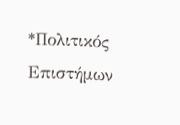*Πολιτικός Επιστήμων